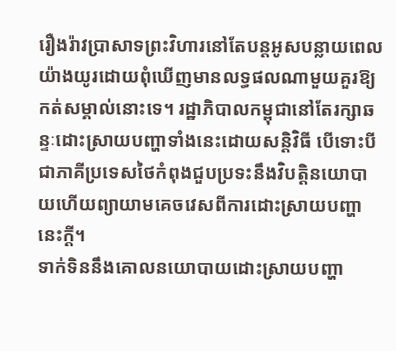រឿងរ៉ាវប្រាសាទព្រះវិហារនៅតែបន្តអូសបន្លាយពេលយ៉ាងយូរដោយពុំឃើញមានលទ្ធផលណាមួយគួរឱ្យកត់សម្គាល់នោះទេ។ រដ្ឋាភិបាលកម្ពុជានៅតែរក្សាឆន្ទៈដោះស្រាយបញ្ហាទាំងនេះដោយសន្តិវិធី បើទោះបីជាភាគីប្រទេសថៃកំពុងជួបប្រទះនឹងវិបត្តិនយោបាយហើយព្យាយាមគេចវេសពីការដោះស្រាយបញ្ហានេះក្ដី។
ទាក់ទិននឹងគោលនយោបាយដោះស្រាយបញ្ហា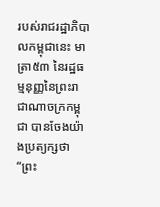របស់រាជរដ្ឋាភិបាលកម្ពុជានេះ មាត្រា៥៣ នៃរដ្ឋធម្មនុញ្ញនៃព្រះរាជាណាចក្រកម្ពុជា បានចែងយ៉ាងប្រត្យក្សថា “ព្រះ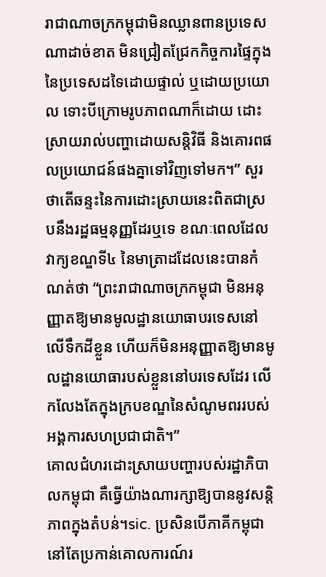រាជាណាចក្រកម្ពុជាមិនឈ្លានពានប្រទេសណាដាច់ខាត មិនជ្រៀតជ្រែកកិច្ចការផ្ទៃក្នុងនៃប្រទេសដទៃដោយផ្ទាល់ ឬដោយប្រយោល ទោះបីក្រោមរូបភាពណាក៏ដោយ ដោះស្រាយរាល់បញ្ហាដោយសន្តិវិធី និងគោរពផលប្រយោជន៍ផងគ្នាទៅវិញទៅមក។” សួរថាតើឆន្ទះនៃការដោះស្រាយនេះពិតជាស្របនឹងរដ្ឋធម្មនុញ្ញដែរឬទេ ខណៈពេលដែលវាក្យខណ្ឌទី៤ នៃមាត្រាដដែលនេះបានកំណត់ថា “ព្រះរាជាណាចក្រកម្ពុជា មិនអនុញ្ញាតឱ្យមានមូលដ្ឋានយោធាបរទេសនៅលើទឹកដីខ្លួន ហើយក៏មិនអនុញ្ញាតឱ្យមានមូលដ្ឋានយោធារបស់ខ្លួននៅបរទេសដែរ លើកលែងតែក្នុងក្របខណ្ឌនៃសំណូមពររបស់អង្គការសហប្រជាជាតិ។”
គោលជំហរដោះស្រាយបញ្ហារបស់រដ្ឋាភិបាលកម្ពុជា គឺធ្វើយ៉ាងណារក្សាឱ្យបាននូវសន្តិភាពក្នុងតំបន់។sic. ប្រសិនបើភាគីកម្ពុជានៅតែប្រកាន់គោលការណ៍រ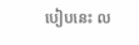បៀបនេះ ល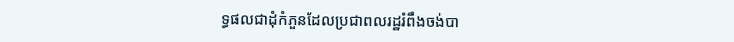ទ្ធផលជាដុំកំភួនដែលប្រជាពលរដ្ឋរំពឹងចង់បា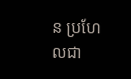ន ប្រហែលជា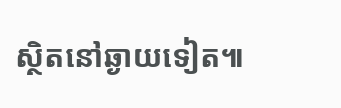ស្ថិតនៅឆ្ងាយទៀត៕